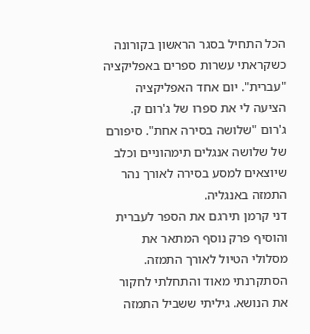הכל התחיל בסגר הראשון בקורונה כשקראתי עשרות ספרים באפליקציה "עברית". יום אחד האפליקציה הציעה לי את ספרו של ג'רום ק. ג'רום "שלושה בסירה אחת". סיפורם של שלושה אנגלים תימהוניים וכלב שיוצאים למסע בסירה לאורך נהר התמזה באנגליה.
דני קרמן תירגם את הספר לעברית והוסיף פרק נוסף המתאר את מסלולי הטיול לאורך התמזה.
הסתקרנתי מאוד והתחלתי לחקור את הנושא. גיליתי ששביל התמזה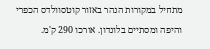מתחיל במקורות הנהר באזור קוטסוולדס הכפרי והיפה ומסתיים בלונדון. אורכו 290 ק'מ.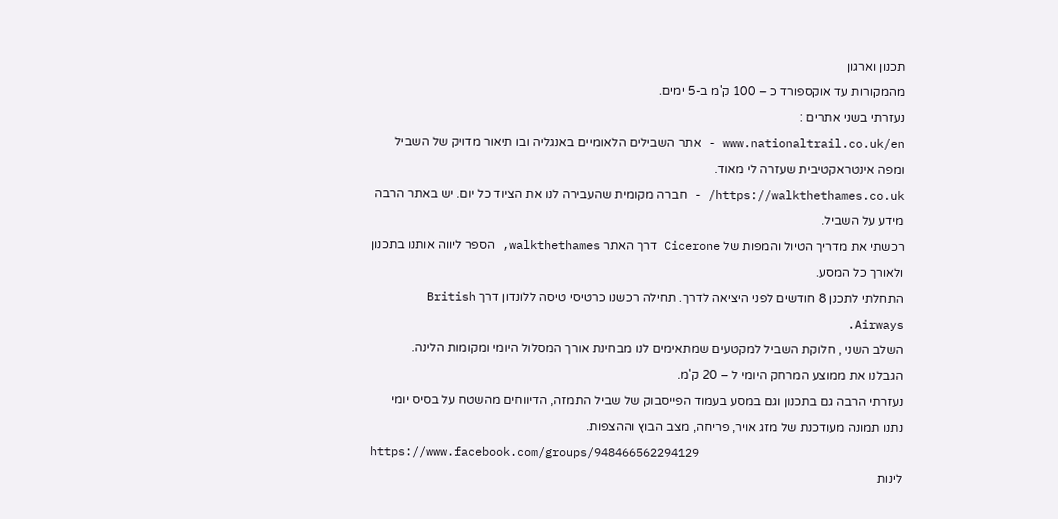תכנון וארגון
מהמקורות עד אוקספורד כ – 100 ק'מ ב-5 ימים.
נעזרתי בשני אתרים :
www.nationaltrail.co.uk/en - אתר השבילים הלאומיים באנגליה ובו תיאור מדויק של השביל ומפה אינטראקטיבית שעזרה לי מאוד.
https://walkthethames.co.uk/ - חברה מקומית שהעבירה לנו את הציוד כל יום. יש באתר הרבה מידע על השביל.
רכשתי את מדריך הטיול והמפות של Cicerone דרך האתר walkthethames, הספר ליווה אותנו בתכנון ולאורך כל המסע.
התחלתי לתכנן 8 חודשים לפני היציאה לדרך. תחילה רכשנו כרטיסי טיסה ללונדון דרך British Airways.
השלב השני , חלוקת השביל למקטעים שמתאימים לנו מבחינת אורך המסלול היומי ומקומות הלינה.
הגבלנו את ממוצע המרחק היומי ל – 20 ק'מ.
נעזרתי הרבה גם בתכנון וגם במסע בעמוד הפייסבוק של שביל התמזה, הדיווחים מהשטח על בסיס יומי נתנו תמונה מעודכנת של מזג אויר, פריחה, מצב הבוץ וההצפות.
https://www.facebook.com/groups/948466562294129
לינות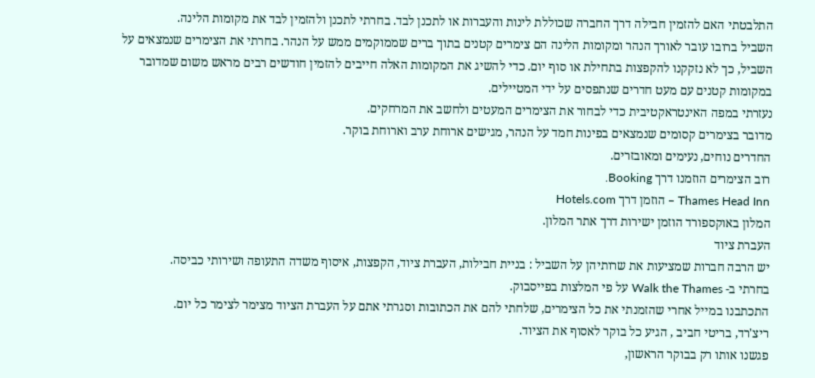התלבטתי האם להזמין חבילה דרך החברה שכוללת לינות והעברות או לתכנן לבד. בחרתי לתכנן ולהזמין לבד את מקומות הלינה.
השביל ברובו עובר לאורך הנהר ומקומות הלינה הם צימרים קטנים בתוך ברים שממוקמים ממש על הנהר. בחרתי את הצימרים שנמצאים על השביל, כך לא נזקקנו להקפצות בתחילת או סוף יום. כדי להשיג את המקומות האלה חייבים להזמין חודשים רבים מראש משום שמדובר במקומות קטנים עם מעט חדרים שנתפסים על ידי המטיילים.
נעזרתי במפה האינטראקטיבית כדי לבחור את הצימרים המעטים ולחשב את המרחקים.
מדובר בצימרים קסומים שנמצאים בפינות חמד על הנהר, מגישים ארוחת ערב וארוחת בוקר.
החדרים נוחים, נעימים ומאובזרים.
רוב הצימרים הוזמנו דרך Booking.
Thames Head Inn – הוזמן דרך Hotels.com
המלון באוקספורד הוזמן ישירות דרך אתר המלון.
העברת ציוד
יש הרבה חברות שמציעות את שרותיהן על השביל : בניית חבילות, העברת ציוד, הקפצות, איסוף משדה התעופה ושירותי כביסה.
בחרתי ב- Walk the Thames על פי המלצות בפייסבוק.
התכתבנו במייל אחרי שהזמנתי את כל הצימרים, שלחתי להם את הכתובות וסגרתי אתם על העברת הציוד מצימר לצימר כל יום.
ריצ'רד, בריטי חביב , הגיע כל בוקר לאסוף את הציוד.
פגשנו אותו רק בבוקר הראשון,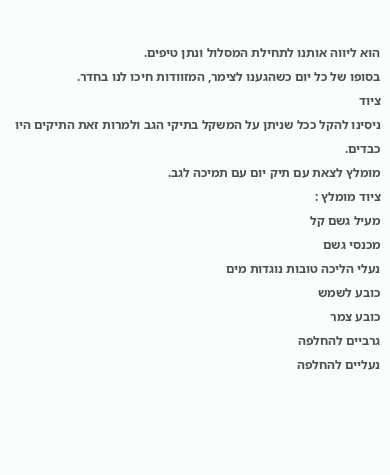הוא ליווה אותנו לתחילת המסלול ונתן טיפים.
בסופו של כל יום כשהגענו לצימר, המזוודות חיכו לנו בחדר.
ציוד
ניסינו להקל ככל שניתן על המשקל בתיקי הגב ולמרות זאת התיקים היו כבדים.
מומלץ לצאת עם תיק יום עם תמיכה לגב.
ציוד מומלץ :
מעיל גשם קל
מכנסי גשם
נעלי הליכה טובות נוגדות מים
כובע לשמש
כובע צמר
גרביים להחלפה
נעליים להחלפה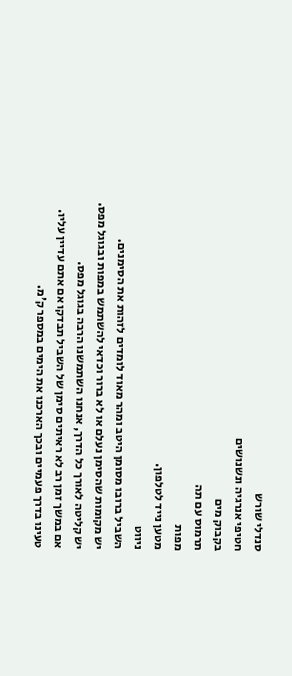סנדלי שורש
חטיפי אנרגיה ונשנושים
בקבוק מים
תרמוס עם תה
מפות
מטען נייד לטלפון.
ניווט
השביל ברובו מסומן היטב ומהר מאוד לומדים לזהות את הסימנים.
יש מקומות שהסימן נעלם או לא ברור וכדאי להשתמש במפות ובגוגל מפס.
יש קליטה לאורך כל הדרך, אנחנו השתמשנו הרבה בגוגל מפס.
אם במשך זמן רב לא ראיתים סימן של השביל תבדקו אם אתם עדיין עליו.
טעינו בדרך פעמיים ובכך הארכנו את הימים במספר ק'מ.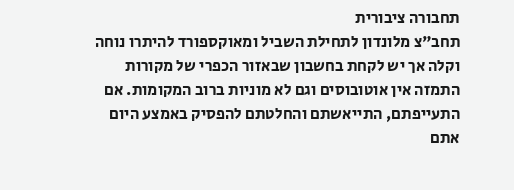תחבורה ציבורית
תחב"צ מלונדון לתחילת השביל ומאוקספורד להיתרו נוחה וקלה אך יש לקחת בחשבון שבאזור הכפרי של מקורות התמזה אין אוטובוסים וגם לא מוניות ברוב המקומות. אם התעייפתם, התייאשתם והחלטתם להפסיק באמצע היום אתם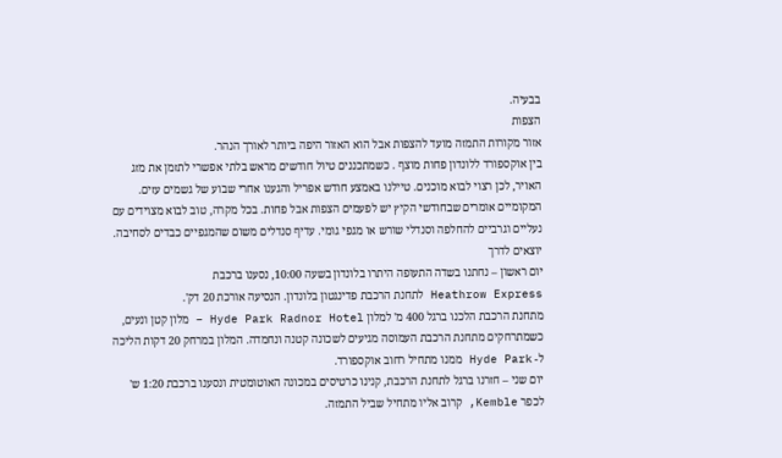בבעיה.
הצפות
אזור מקורות התמזה מועד להצפות אבל הוא האזור היפה ביותר לאורך הנהר.
בין אוקספורד ללונדון פחות מוצף . כשמתכננים טיול חודשים מראש בלתי אפשרי לתזמן את מזג האויר, לכן רצוי לבוא מוכנים. טיילנו באמצע חודש אפריל והגענו אחרי שבוע של גשמים עזים. המקומיים אומרים שבחודשי הקיץ יש לפעמים הצפות אבל פחות. בכל מקרה, טוב לבוא מצוידים עם נעליים וגרביים להחלפה וסנדלי שורש או מגפי גומי. עדיף סנדלים משום שהמגפיים כבדים לסחיבה.
יוצאים לדרך
יום ראשון – נחתנו בשדה התעופה היתרו בלונדון בשעה 10:00, נסענו ברכבת
Heathrow Express לתחנת הרכבת פדינגטון בלונדון. הנסיעה אורכת 20 דק'.
מתחנת הרכבת הלכנו ברגל 400 מ' למלון Hyde Park Radnor Hotel – מלון קטן ונעים, כשמתרחקים מתחנת הרכבת העמוסה מגיעים לשכונה קטנה ונחמדה. המלון במרחק 20 דקות הליכה ל- Hyde Park ממנו מתחיל רחוב אוקספורד.
יום שני – חזרנו ברגל לתחנת הרכבת, קנינו כרטיסים במכונה האוטומטית ונסענו ברכבת 1:20 ש' לכפר Kemble, קרוב אליו מתחיל שביל התמזה.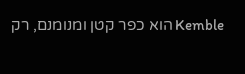Kemble הוא כפר קטן ומנומנם, רק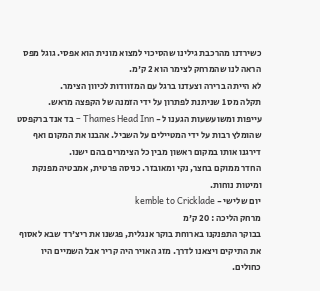כשירדנו מהרכבת גילינו שהסיכוי למצוא מונית הוא אפסי. גוגל מפס הראה לנו שהמרחק לצימר הוא 2 ק'מ.
לא הייתה ברירה וצעדנו ברגל עם המזוודות לכיוון הצימר.
תקלה מס 1 שניתנת לפתרון על ידי הזמנה של הקפצה מראש.
עייפות ומשועשעות הגענו ל - Thames Head Inn – בד אנד ברקפסט שהומלץ רבות על ידי המטיילים על השביל. אהבנו את המקום ואף דירגנו אותו במקום ראשון מבין כל הצימרים בהם ישנו.
החדר ממוקם בחצר, נקי ומאובזר. כניסה פרטית, אמבטיה מפנקת ומיטות נוחות.
יום שלישי - kemble to Cricklade
מרחק הליכה : 20 ק'מ
בבוקר התפנקנו בארוחת בוקר אנגלית, פגשנו את ריצ'רד שבא לאסוף את התיקים ויצאנו לדרך. מזג האויר היה קריר אבל השמיים היו כחולים.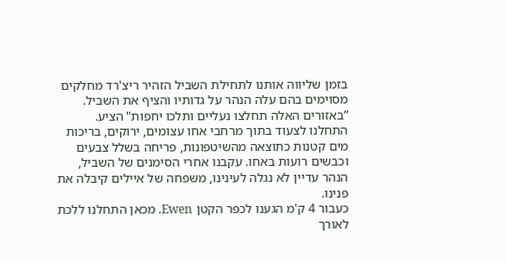בזמן שליווה אותנו לתחילת השביל הזהיר ריצ'רד מחלקים מסוימים בהם עלה הנהר על גדותיו והציף את השביל. ”באזורים האלה תחלצו נעליים ותלכו יחפות" הציע.
התחלנו לצעוד בתוך מרחבי אחו עצומים, ירוקים, בריכות מים קטנות כתוצאה מהשיטפונות, פריחה בשלל צבעים וכבשים רועות באחו. עקבנו אחרי הסימנים של השביל, הנהר עדיין לא נגלה לעינינו, משפחה של איילים קיבלה את פנינו.
כעבור 4 ק'מ הגענו לכפר הקטן Ewen. מכאן התחלנו ללכת לאורך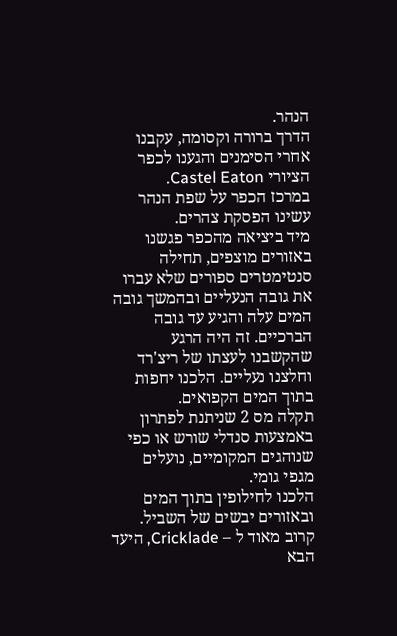הנהר.
הדרך ברורה וקסומה, עקבנו אחרי הסימנים והגענו לכפר הציורי Castel Eaton.
במרכז הכפר על שפת הנהר עשינו הפסקת צהרים.
מיד ביציאה מהכפר פגשנו באזורים מוצפים, תחילה סנטימטרים ספורים שלא עברו את גובה הנעליים ובהמשך גובה המים עלה והגיע עד גובה הברכיים. זה היה הרגע שהקשבנו לעצתו של ריצ'רד וחלצנו נעליים. הלכנו יחפות בתוך המים הקפואים.
תקלה מס 2 שניתנת לפתרון באמצעות סנדלי שורש או כפי שנוהגים המקומיים, נועלים מגפי גומי.
הלכנו לחילופין בתוך המים ובאזורים יבשים של השביל.
קרוב מאוד ל – Cricklade, היעד הבא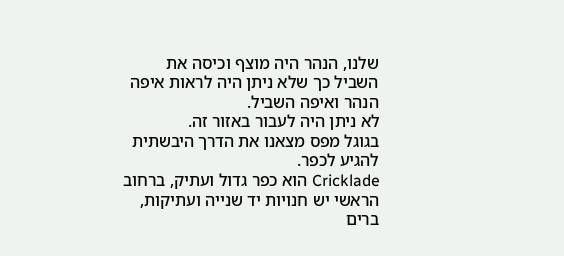שלנו, הנהר היה מוצף וכיסה את השביל כך שלא ניתן היה לראות איפה הנהר ואיפה השביל.
לא ניתן היה לעבור באזור זה.
בגוגל מפס מצאנו את הדרך היבשתית להגיע לכפר.
Cricklade הוא כפר גדול ועתיק, ברחוב הראשי יש חנויות יד שנייה ועתיקות, ברים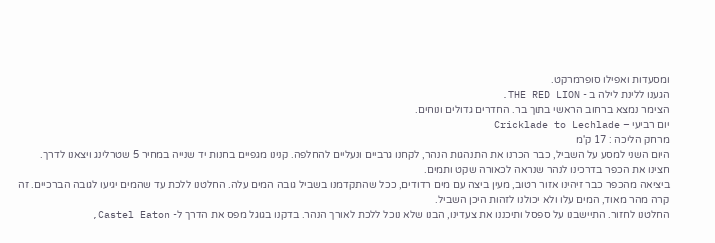ומסעדות ואפילו סופרמרקט.
הגענו ללינת לילה ב - THE RED LION.
הצימר נמצא ברחוב הראשי בתוך בר. החדרים גדולים ונוחים.
יום רביעי – Cricklade to Lechlade
מרחק הליכה : 17 ק'מ
היום השני למסע על השביל, כבר הכרנו את התנהגות הנהר, לקחנו גרביים ונעליים להחלפה. קנינו מגפיים בחנות יד שנייה במחיר 5 שטרלינג ויצאנו לדרך.
חצינו את הכפר בדרכינו לנהר שנראה לכאורה שקט ותמים.
ביציאה מהכפר כבר זיהינו אזור רטוב, מעין ביצה עם מים רדודים, ככל שהתקדמנו בשביל גובה המים עלה. החלטנו ללכת עד שהמים יגיעו לגובה הברכיים. זה קרה מהר מאוד, המים עלו ולא יכולנו לזהות היכן השביל.
החלטנו לחזור. התיישבנו על ספסל ותיכננו את צעדינו, הבנו שלא נוכל ללכת לאורך הנהר. בדקנו בגוגל מפס את הדרך ל- Castel Eaton,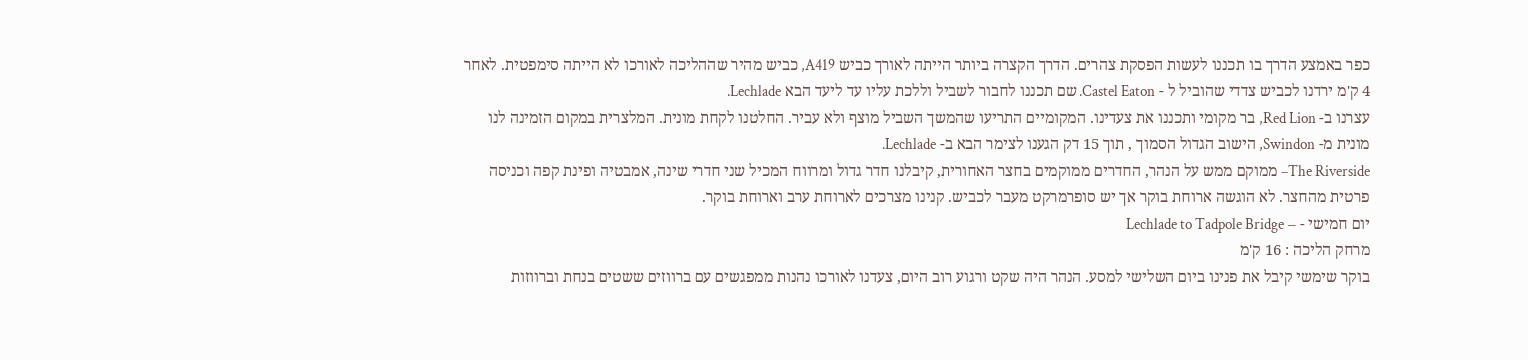כפר באמצע הדרך בו תכננו לעשות הפסקת צהרים. הדרך הקצרה ביותר הייתה לאורך כביש A419, כביש מהיר שההליכה לאורכו לא הייתה סימפטית. לאחר 4 ק'מ ירדנו לכביש צדדי שהוביל ל - Castel Eaton. שם תכננו לחבור לשביל וללכת עליו עד ליעד הבא Lechlade.
עצרנו ב- Red Lion, בר מקומי ותכננו את צעדינו. המקומיים התריעו שהמשך השביל מוצף ולא עביר. החלטנו לקחת מונית. המלצרית במקום הזמינה לנו מונית מ- Swindon, הישוב הגדול הסמוך , תוך 15 דק הגענו לצימר הבא ב- Lechlade.
The Riverside– ממוקם ממש על הנהר, החדרים ממוקמים בחצר האחורית, קיבלנו חדר גדול ומרווח המכיל שני חדרי שינה, אמבטיה ופינת קפה וכניסה פרטית מהחצר. לא הוגשה ארוחת בוקר אך יש סופרמרקט מעבר לכביש. קנינו מצרכים לארוחת ערב וארוחת בוקר.
יום חמישי - – Lechlade to Tadpole Bridge
מרחק הליכה : 16 ק'מ
בוקר שימשי קיבל את פנינו ביום השלישי למסע. הנהר היה שקט ורגוע רוב היום, צעדנו לאורכו נהנות ממפגשים עם ברווזים ששטים בנחת וברווזות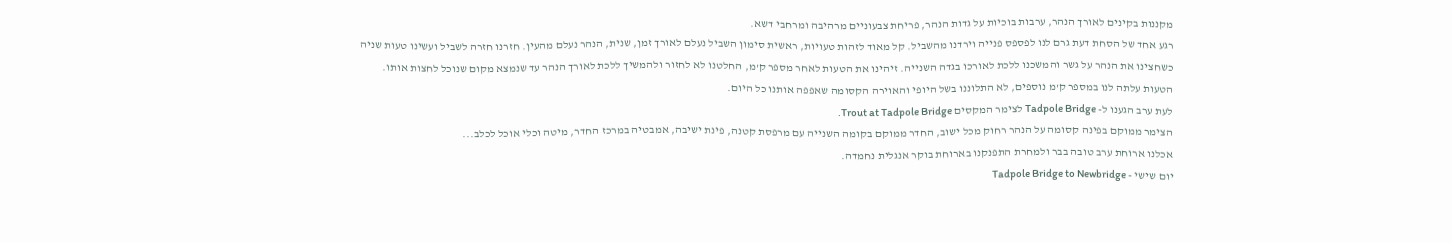מקננות בקינים לאורך הנהר, ערבות בוכיות על גדות הנהר, פריחת צבעוניים מרהיבה ומרחבי דשא.
רגע אחד של הסחת דעת גרם לנו לפספס פנייה וירדנו מהשביל. קל מאוד לזהות טעויות, ראשית סימון השביל נעלם לאורך זמן, שנית, הנהר נעלם מהעין. חזרנו חזרה לשביל ועשינו טעות שניה כשחצינו את הנהר על גשר והמשכנו ללכת לאורכו בגדה השנייה. זיהינו את הטעות לאחר מספר ק'מ, החלטנו לא לחזור ולהמשיך ללכת לאורך הנהר עד שנמצא מקום שנוכל לחצות אותו.
הטעות עלתה לנו במספר ק'מ נוספים, לא התלוננו בשל היופי והאוירה הקסומה שאפפה אותנו כל היום.
לעת ערב הגענו ל- Tadpole Bridge לצימר המקסים Trout at Tadpole Bridge.
הצימר ממוקם בפינה קסומה על הנהר רחוק מכל ישוב, החדר ממוקם בקומה השנייה עם מרפסת קטנה, פינת ישיבה, אמבטיה במרכז החדר, מיטה וכלי אוכל לכלב...
אכלנו ארוחת ערב טובה בבר ולמחרת התפנקנו בארוחת בוקר אנגלית נחמדה.
יום שישי - Tadpole Bridge to Newbridge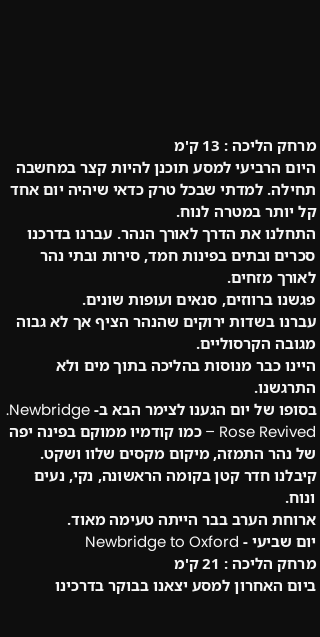מרחק הליכה : 13 ק'מ
היום הרביעי למסע תוכנן להיות קצר במחשבה תחילה. למדתי שבכל טרק כדאי שיהיה יום אחד קל יותר במטרה לנוח.
התחלנו את הדרך לאורך הנהר. עברנו בדרכנו סכרים ובתים בפינות חמד, סירות ובתי נהר לאורך מזחים.
פגשנו ברווזים, סנאים ועופות שונים.
עברנו בשדות ירוקים שהנהר הציף אך לא גבוה מגובה הקרסוליים.
היינו כבר מנוסות בהליכה בתוך מים ולא התרגשנו.
בסופו של יום הגענו לצימר הבא ב- Newbridge.
Rose Revived – כמו קודמיו ממוקם בפינה יפה של נהר התמזה, מיקום מקסים שלוו ושקט. קיבלנו חדר קטן בקומה הראשונה, נקי, נעים ונוח.
ארוחת הערב בבר הייתה טעימה מאוד.
יום שביעי - Newbridge to Oxford
מרחק הליכה : 21 ק'מ
ביום האחרון למסע יצאנו בבוקר בדרכינו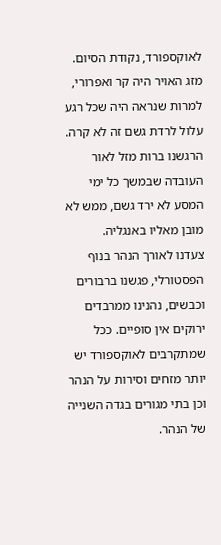לאוקספורד, נקודת הסיום.
מזג האויר היה קר ואפרורי, למרות שנראה היה שכל רגע עלול לרדת גשם זה לא קרה. הרגשנו ברות מזל לאור העובדה שבמשך כל ימי המסע לא ירד גשם, ממש לא מובן מאליו באנגליה.
צעדנו לאורך הנהר בנוף הפסטורלי, פגשנו ברבורים וכבשים, נהנינו ממרבדים ירוקים אין סופיים. ככל שמתקרבים לאוקספורד יש יותר מזחים וסירות על הנהר וכן בתי מגורים בגדה השנייה של הנהר.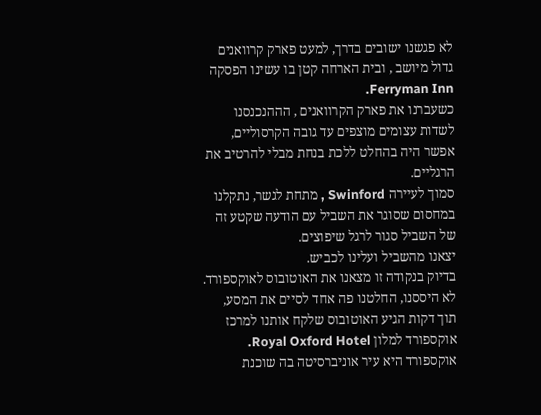לא פגשנו ישובים בדרך, למעט פארק קרוואנים גדול מיושב , ובית הארחה קטן בו עשינו הפסקה Ferryman Inn.
כשעברנו את פארק הקרוואנים , הההנכנסנו לשדות עצומים מוצפים עד גובה הקרסוליים, אפשר היה בהחלט ללכת בנחת מבלי להרטיב את הרגליים.
סמוך לעיירה Swinford , מתחת לגשר, נתקלנו במחסום שסוגר את השביל עם הודעה שקטע זה של השביל סגור לרגל שיפוצים.
יצאנו מהשביל ועלינו לכביש.
בדיוק בנקודה זו מצאנו את האוטובוס לאוקספורד.
לא היססנו, החלטנו פה אחד לסיים את המסע, תוך דקות הגיע האוטובוס שלקח אותנו למרכז אוקספורד למלון Royal Oxford Hotel.
אוקספורד היא עיר אוניברסיטה בה שוכנת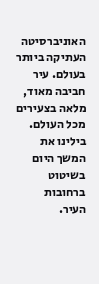האוניברסיטה העתיקה ביותר בעולם. עיר חביבה מאוד, מלאה בצעירים מכל העולם. בילינו את המשך היום בשיטוט ברחובות העיר.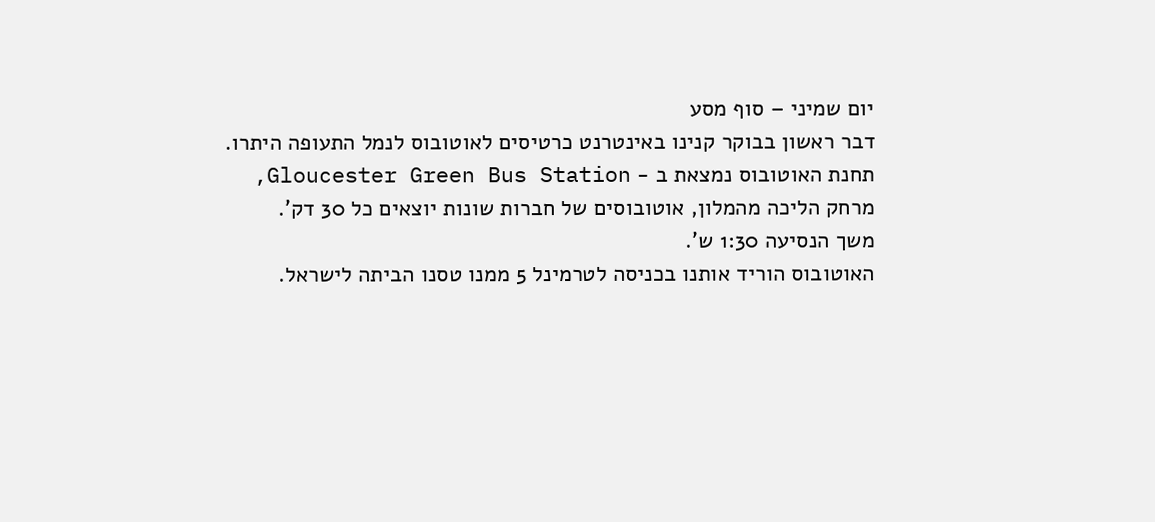יום שמיני – סוף מסע
דבר ראשון בבוקר קנינו באינטרנט כרטיסים לאוטובוס לנמל התעופה היתרו.
תחנת האוטובוס נמצאת ב - Gloucester Green Bus Station, מרחק הליכה מהמלון, אוטובוסים של חברות שונות יוצאים כל 30 דק'.
משך הנסיעה 1:30 ש'.
האוטובוס הוריד אותנו בכניסה לטרמינל 5 ממנו טסנו הביתה לישראל.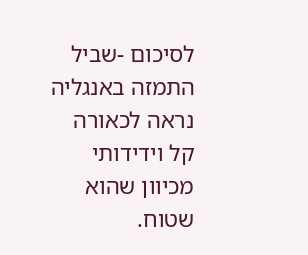לסיכום -שביל התמזה באנגליה נראה לכאורה קל וידידותי מכיוון שהוא שטוח.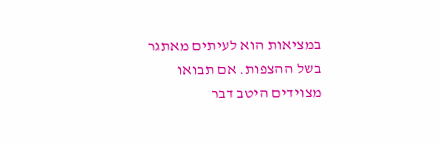במציאות הוא לעיתים מאתגר בשל ההצפות. אם תבואו מצוידים היטב דבר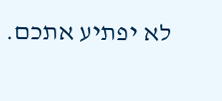לא יפתיע אתכם.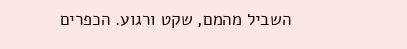השביל מהמם, שקט ורגוע. הכפרים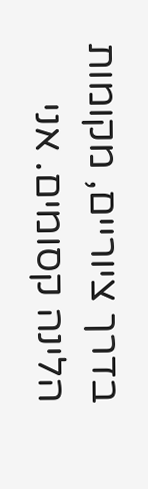בדרך ציוריים, מקומות הלינה קסומים. אני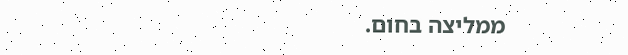ממליצה בחום.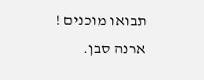תבואו מוכנים !
ארנה סבן.